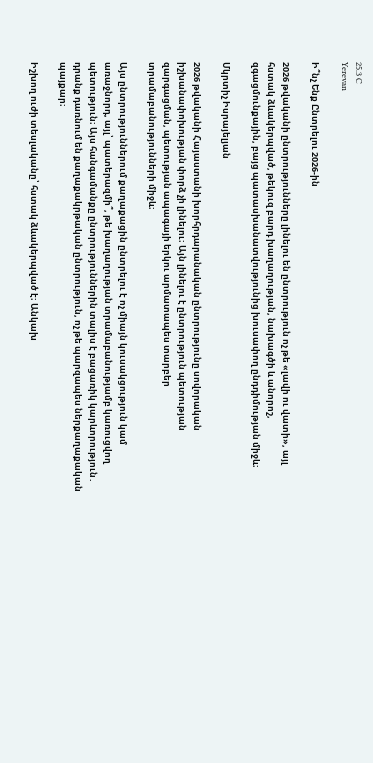25.3 C
Yerevan

Ի՞նչ Ենք Ընտրելու 2026-ին

2026 թվականի ընտրությունները լինելու են ընտրություն ոչ թե «լավի ու վատի», այլ հստակ ձևակերպված, թեկուզ բարդ խաղաղության, նախագծի և անորոշ, զգացմունքային, բայց պատասխանատվությունից խուսափող ընդդիմության միջև։

Մկրտիչ Իսրայելյան

2026 թվականի Հայաստանի խորհրդարանական ընտրությունը սովորական իշխանափոխության փորձ չի լինելու։ Այն լինելու է ընտրություն պետության զարգացման, պետության ապագայի երկու արմատապես տարբեր տրամաբանությունների միջև։

Այս ընտրություններում քաղաքացին ընտրելու է ոչ միայն կուսակցություն կամ առաջնորդ, այլ՝ պատերազմի՞, թե խաղաղության տրամաբանությամբ կառուցվող պետություն։ Այս հանգամանքը ընտրություններին տալիս է բացառիկ կարևորություն․ դրանք դառնում են քաղաքակրթական ընտրություն, ոչ թե պարզապես ներքաղաքական պայքար։

Իշխող ուժի տեսլականը՝ հստակ ձևակերպված է։ Անկախ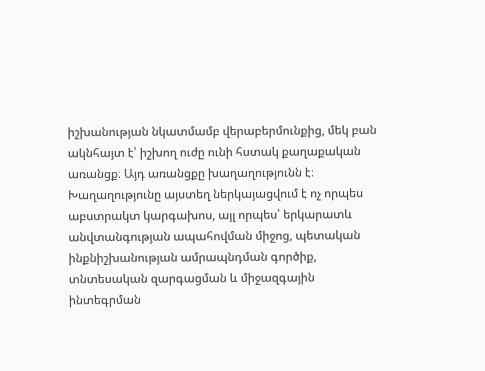իշխանության նկատմամբ վերաբերմունքից, մեկ բան ակնհայտ է՝ իշխող ուժը ունի հստակ քաղաքական առանցք։ Այդ առանցքը խաղաղությունն է։ Խաղաղությունը այստեղ ներկայացվում է ոչ որպես աբստրակտ կարգախոս, այլ որպես՝ երկարատև անվտանգության ապահովման միջոց, պետական ինքնիշխանության ամրապնդման գործիք, տնտեսական զարգացման և միջազգային ինտեգրման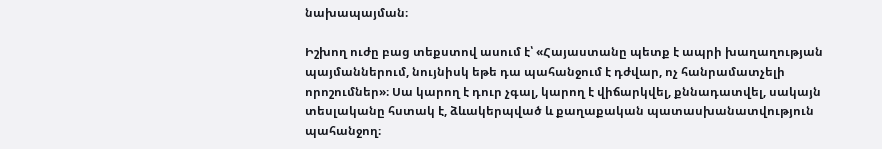նախապայման։

Իշխող ուժը բաց տեքստով ասում է՝ «Հայաստանը պետք է ապրի խաղաղության պայմաններում, նույնիսկ եթե դա պահանջում է դժվար, ոչ հանրամատչելի որոշումներ»։ Սա կարող է դուր չգալ, կարող է վիճարկվել, քննադատվել, սակայն տեսլականը հստակ է, ձևակերպված և քաղաքական պատասխանատվություն պահանջող։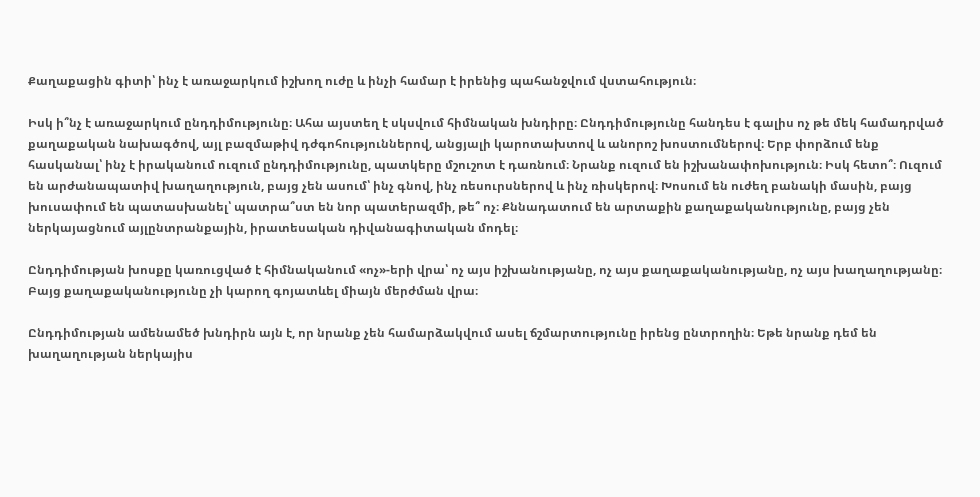Քաղաքացին գիտի՝ ինչ է առաջարկում իշխող ուժը և ինչի համար է իրենից պահանջվում վստահություն։

Իսկ ի՞նչ է առաջարկում ընդդիմությունը։ Ահա այստեղ է սկսվում հիմնական խնդիրը։ Ընդդիմությունը հանդես է գալիս ոչ թե մեկ համադրված քաղաքական նախագծով, այլ բազմաթիվ դժգոհություններով, անցյալի կարոտախտով և անորոշ խոստումներով։ Երբ փորձում ենք հասկանալ՝ ինչ է իրականում ուզում ընդդիմությունը, պատկերը մշուշոտ է դառնում։ Նրանք ուզում են իշխանափոխություն։ Իսկ հետո՞։ Ուզում են արժանապատիվ խաղաղություն, բայց չեն ասում՝ ինչ գնով, ինչ ռեսուրսներով և ինչ ռիսկերով։ Խոսում են ուժեղ բանակի մասին, բայց խուսափում են պատասխանել՝ պատրա՞ստ են նոր պատերազմի, թե՞ ոչ։ Քննադատում են արտաքին քաղաքականությունը, բայց չեն ներկայացնում այլընտրանքային, իրատեսական դիվանագիտական մոդել։

Ընդդիմության խոսքը կառուցված է հիմնականում «ոչ»-երի վրա՝ ոչ այս իշխանությանը, ոչ այս քաղաքականությանը, ոչ այս խաղաղությանը։ Բայց քաղաքականությունը չի կարող գոյատևել միայն մերժման վրա։

Ընդդիմության ամենամեծ խնդիրն այն է, որ նրանք չեն համարձակվում ասել ճշմարտությունը իրենց ընտրողին։ Եթե նրանք դեմ են խաղաղության ներկայիս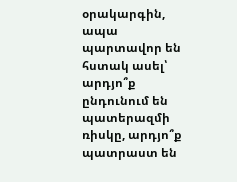օրակարգին, ապա պարտավոր են հստակ ասել՝ արդյո՞ք ընդունում են պատերազմի ռիսկը, արդյո՞ք պատրաստ են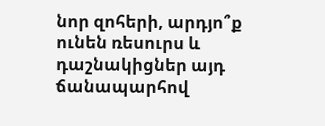նոր զոհերի, արդյո՞ք ունեն ռեսուրս և դաշնակիցներ այդ ճանապարհով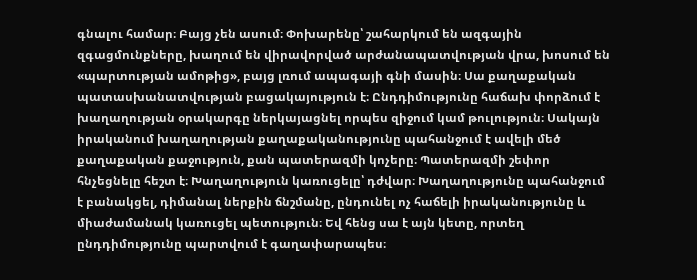գնալու համար։ Բայց չեն ասում։ Փոխարենը՝ շահարկում են ազգային զգացմունքները, խաղում են վիրավորված արժանապատվության վրա, խոսում են «պարտության ամոթից», բայց լռում ապագայի գնի մասին։ Սա քաղաքական պատասխանատվության բացակայություն է։ Ընդդիմությունը հաճախ փորձում է խաղաղության օրակարգը ներկայացնել որպես զիջում կամ թուլություն։ Սակայն իրականում խաղաղության քաղաքականությունը պահանջում է ավելի մեծ քաղաքական քաջություն, քան պատերազմի կոչերը։ Պատերազմի շեփոր հնչեցնելը հեշտ է։ Խաղաղություն կառուցելը՝ դժվար։ Խաղաղությունը պահանջում է բանակցել, դիմանալ ներքին ճնշմանը, ընդունել ոչ հաճելի իրականությունը և միաժամանակ կառուցել պետություն։ Եվ հենց սա է այն կետը, որտեղ ընդդիմությունը պարտվում է գաղափարապես։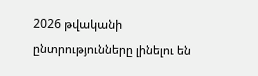2026 թվականի ընտրությունները լինելու են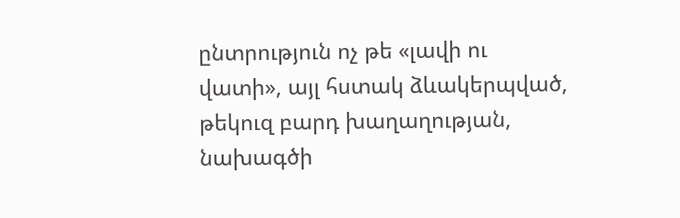ընտրություն ոչ թե «լավի ու վատի», այլ հստակ ձևակերպված, թեկուզ բարդ խաղաղության, նախագծի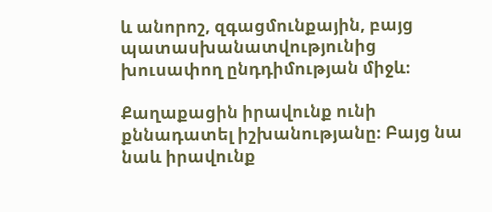և անորոշ, զգացմունքային, բայց պատասխանատվությունից խուսափող ընդդիմության միջև։

Քաղաքացին իրավունք ունի քննադատել իշխանությանը։ Բայց նա նաև իրավունք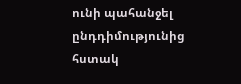ունի պահանջել ընդդիմությունից հստակ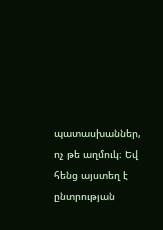պատասխաններ, ոչ թե աղմուկ։ Եվ հենց այստեղ է ընտրության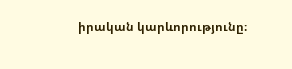իրական կարևորությունը։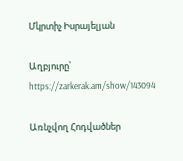Մկրտիչ Իսրայելյան

Աղբյուրը՝ https://zarkerak.am/show/143094

Առնչվող Հոդվածներ